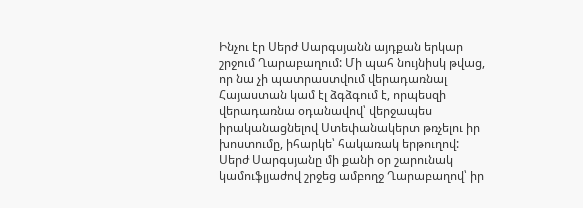Ինչու էր Սերժ Սարգսյանն այդքան երկար շրջում Ղարաբաղում: Մի պահ նույնիսկ թվաց, որ նա չի պատրաստվում վերադառնալ Հայաստան կամ էլ ձգձգում է, որպեսզի վերադառնա օդանավով՝ վերջապես իրականացնելով Ստեփանակերտ թռչելու իր խոստումը, իհարկե՝ հակառակ երթուղով:
Սերժ Սարգսյանը մի քանի օր շարունակ կամուֆլյաժով շրջեց ամբողջ Ղարաբաղով՝ իր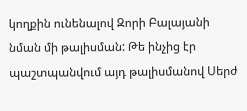կողքին ունենալով Զորի Բալայանի նման մի թալիսման: Թե ինչից էր պաշտպանվում այդ թալիսմանով Սերժ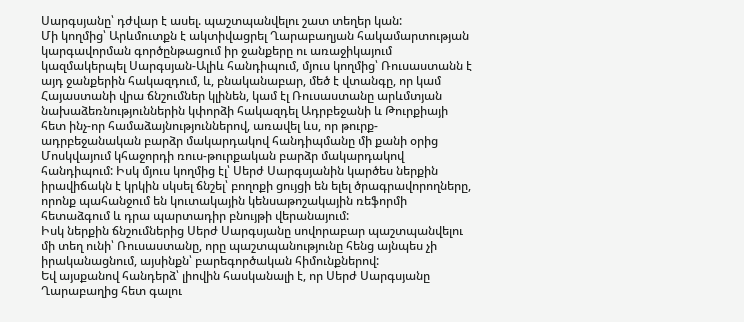Սարգսյանը՝ դժվար է ասել. պաշտպանվելու շատ տեղեր կան:
Մի կողմից՝ Արևմուտքն է ակտիվացրել Ղարաբաղյան հակամարտության կարգավորման գործընթացում իր ջանքերը ու առաջիկայում կազմակերպել Սարգսյան-Ալիև հանդիպում, մյուս կողմից՝ Ռուսաստանն է այդ ջանքերին հակազդում, և, բնականաբար, մեծ է վտանգը, որ կամ Հայաստանի վրա ճնշումներ կլինեն, կամ էլ Ռուսաստանը արևմտյան նախաձեռնություններին կփորձի հակազդել Ադրբեջանի և Թուրքիայի հետ ինչ-որ համաձայնություններով, առավել ևս, որ թուրք-ադրբեջանական բարձր մակարդակով հանդիպմանը մի քանի օրից Մոսկվայում կհաջորդի ռուս-թուրքական բարձր մակարդակով հանդիպում: Իսկ մյուս կողմից էլ՝ Սերժ Սարգսյանին կարծես ներքին իրավիճակն է կրկին սկսել ճնշել՝ բողոքի ցույցի են ելել ծրագրավորողները, որոնք պահանջում են կուտակային կենսաթոշակային ռեֆորմի հետաձգում և դրա պարտադիր բնույթի վերանայում:
Իսկ ներքին ճնշումներից Սերժ Սարգսյանը սովորաբար պաշտպանվելու մի տեղ ունի՝ Ռուսաստանը, որը պաշտպանությունը հենց այնպես չի իրականացնում, այսինքն՝ բարեգործական հիմունքներով:
Եվ այսքանով հանդերձ՝ լիովին հասկանալի է, որ Սերժ Սարգսյանը Ղարաբաղից հետ գալու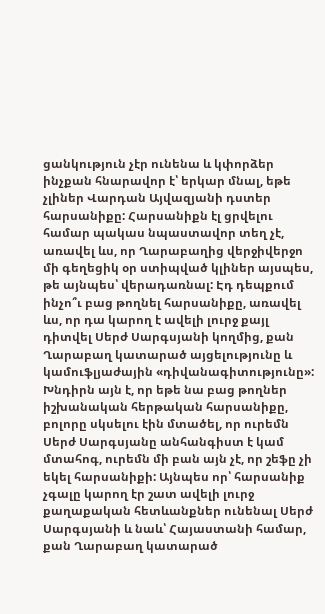ցանկություն չէր ունենա և կփորձեր ինչքան հնարավոր է՝ երկար մնալ, եթե չլիներ Վարդան Այվազյանի դստեր հարսանիքը: Հարսանիքն էլ ցրվելու համար պակաս նպաստավոր տեղ չէ, առավել ևս, որ Ղարաբաղից վերջիվերջո մի գեղեցիկ օր ստիպված կլիներ այսպես, թե այնպես՝ վերադառնալ: Էդ դեպքում ինչո՞ւ բաց թողնել հարսանիքը, առավել ևս, որ դա կարող է ավելի լուրջ քայլ դիտվել Սերժ Սարգսյանի կողմից, քան Ղարաբաղ կատարած այցելությունը և կամուֆլյաժային «դիվանագիտությունը»:
Խնդիրն այն է, որ եթե նա բաց թողներ իշխանական հերթական հարսանիքը, բոլորը սկսելու էին մտածել, որ ուրեմն Սերժ Սարգսյանը անհանգիստ է կամ մտահոգ, ուրեմն մի բան այն չէ, որ շեֆը չի եկել հարսանիքի: Այնպես որ՝ հարսանիք չգալը կարող էր շատ ավելի լուրջ քաղաքական հետևանքներ ունենալ Սերժ Սարգսյանի և նաև՝ Հայաստանի համար, քան Ղարաբաղ կատարած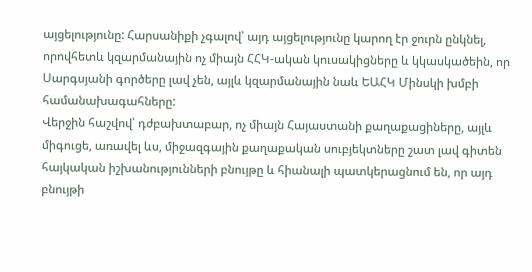այցելությունը: Հարսանիքի չգալով՝ այդ այցելությունը կարող էր ջուրն ընկնել, որովհետև կզարմանային ոչ միայն ՀՀԿ-ական կուսակիցները և կկասկածեին, որ Սարգսյանի գործերը լավ չեն, այլև կզարմանային նաև ԵԱՀԿ Մինսկի խմբի համանախագահները:
Վերջին հաշվով՝ դժբախտաբար, ոչ միայն Հայաստանի քաղաքացիները, այլև միգուցե, առավել ևս, միջազգային քաղաքական սուբյեկտները շատ լավ գիտեն հայկական իշխանությունների բնույթը և հիանալի պատկերացնում են, որ այդ բնույթի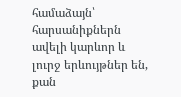համաձայն՝ հարսանիքներն ավելի կարևոր և լուրջ երևույթներ են, քան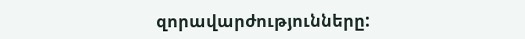զորավարժությունները: